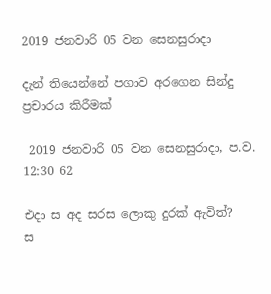2019 ජනවාරි 05 වන සෙනසුරාදා

දැන් තියෙන්නේ පගාව අරගෙන සින්දු ප්‍රචාරය කිරීමක්

 2019 ජනවාරි 05 වන සෙනසුරාදා, ප.ව. 12:30 62

එදා ස අද සරස ලොකු දුරක් ඇවිත්?
ස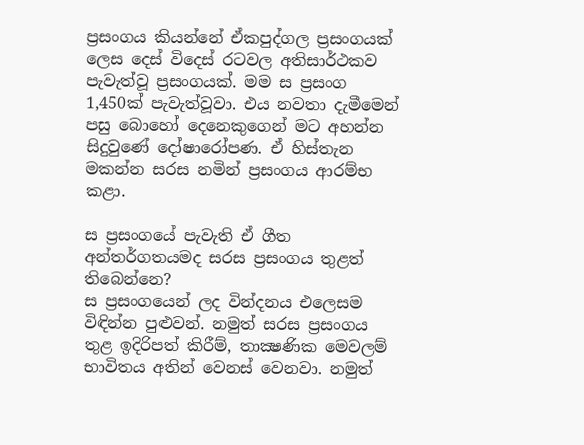ප්‍රසංගය කියන්නේ ඒකපුද්ගල ප්‍රසංගයක් ලෙස දෙස් විදෙස් රටවල අතිසාර්ථකව පැවැත්වූ ප්‍රසංගයක්. මම ස ප්‍රසංග 1,450ක් පැවැත්වූවා. එය නවතා දැමීමෙන් පසු බොහෝ දෙනෙකුගෙන් මට අහන්න සිදුවුණේ දෝෂාරෝපණ. ඒ හිස්තැන මකන්න සරස නමින් ප්‍රසංගය ආරම්භ කළා.

ස ප්‍රසංගයේ පැවැති ඒ ගීත අන්තර්ගතයමද සරස ප්‍රසංගය තුළත් තිබෙන්නෙ?
ස ප්‍රසංගයෙන් ලද වින්දනය එලෙසම විඳින්න පුළුවන්. නමුත් සරස ප්‍රසංගය තුළ ඉදිරිපත් කිරීම්, තාක්‍ෂණික මෙවලම් භාවිතය අතින් වෙනස් වෙනවා. නමුත්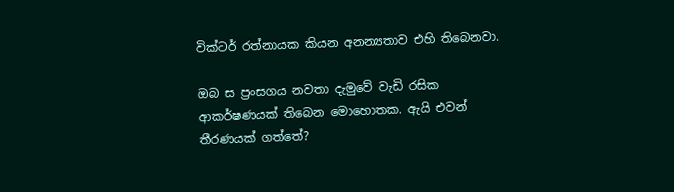වික්ටර් රත්නායක කියන අනන්‍යතාව එහි තිබෙනවා.

ඔබ ස ප්‍රංසගය නවතා දැමුවේ වැඩි රසික ආකර්ෂණයක් තිබෙන මොහොතක. ඇයි එවන් තීරණයක් ගත්තේ?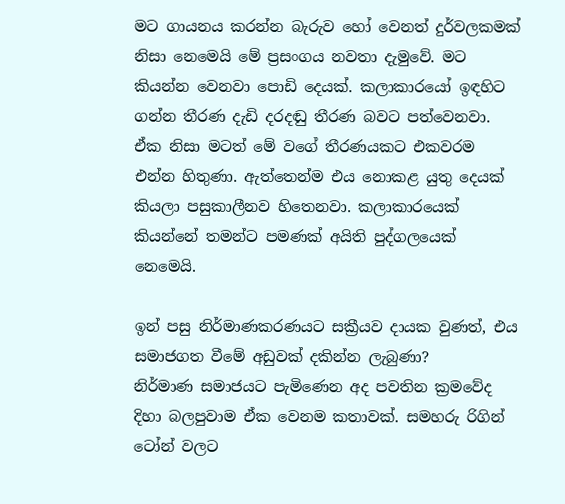මට ගායනය කරන්න බැරුව හෝ වෙනත් දුර්වලකමක් නිසා නෙමෙයි මේ ප්‍රසංගය නවතා දැමුවේ. මට කියන්න වෙනවා පොඩි දෙයක්. කලාකාරයෝ ඉඳහිට ගන්න තීරණ දැඩි දරදඬු තීරණ බවට පත්වෙනවා. ඒක නිසා මටත් මේ වගේ තීරණයකට එකවරම එන්න හිතුණා. ඇත්තෙන්ම එය නොකළ යුතු දෙයක් කියලා පසුකාලීනව හිතෙනවා. කලාකාරයෙක් කියන්නේ තමන්ට පමණක් අයිති පුද්ගලයෙක් නෙමෙයි.

ඉන් පසු නිර්මාණකරණයට සක්‍රීයව දායක වුණත්, එය සමාජගත වීමේ අඩුවක් දකින්න ලැබුණා?
නිර්මාණ සමාජයට පැමිණෙන අද පවතින ක්‍රමවේද දිහා බලපුවාම ඒක වෙනම කතාවක්. සමහරු රිගින් ටෝන් වලට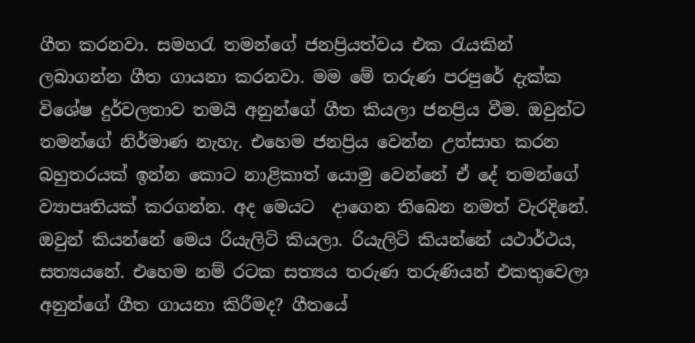ගීත කරනවා. සමහරැ තමන්ගේ ජනප්‍රියත්වය එක රැයකින් ලබාගන්න ගීත ගායනා කරනවා. මම මේ තරුණ පරපුරේ දැක්ක විශේෂ දුර්වලතාව තමයි අනුන්ගේ ගීත කියලා ජනප්‍රිය වීම. ඔවුන්ට තමන්ගේ නිර්මාණ නැහැ. එහෙම ජනප්‍රිය වෙන්න උත්සාහ කරන බහුතරයක් ඉන්න කොට නාළිකාත් යොමු වෙන්නේ ඒ දේ තමන්ගේ ව්‍යාපෘතියක් කරගන්න. අද මෙයට  දාගෙන තිබෙන නමත් වැරදිනේ. ඔවුන් කියන්නේ මෙය රියැලිටි කියලා. රියැලිටි කියන්නේ යථාර්ථය, සත්‍යයනේ. එහෙම නම් රටක සත්‍යය තරුණ තරුණියන් එකතුවෙලා අනුන්ගේ ගීත ගායනා කිරීමද? ගීතයේ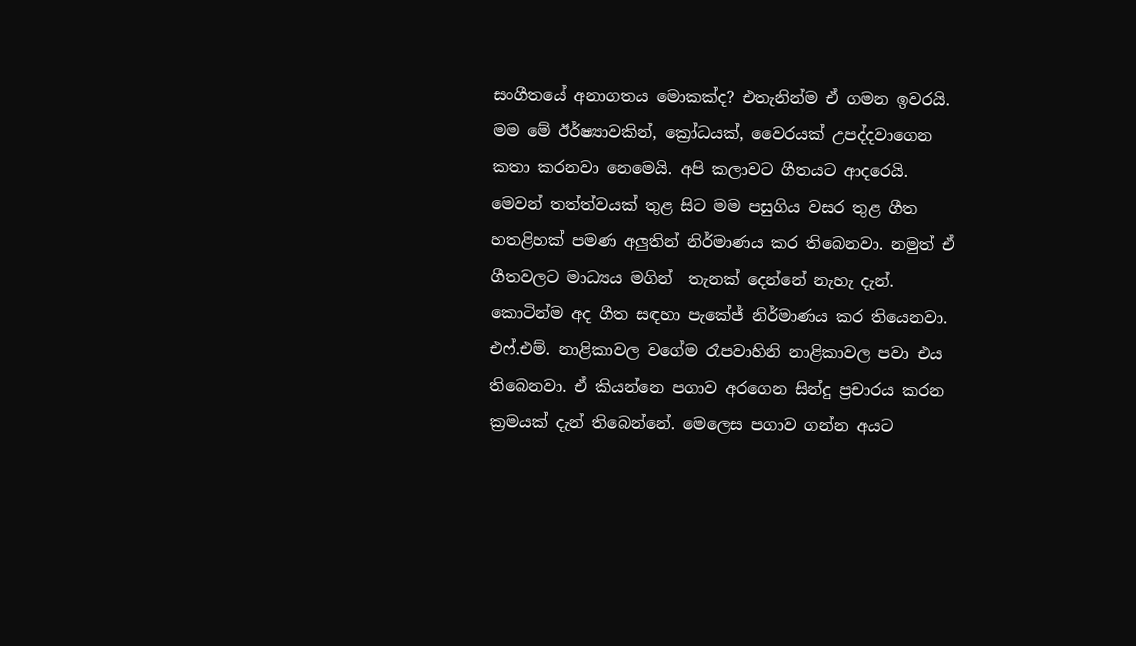සංගීතයේ අනාගතය මොකක්ද? එතැනින්ම ඒ ගමන ඉවරයි. මම මේ ඊර්ෂ්‍යාවකින්, ක්‍රෝධයක්, වෛරයක් උපද්දවාගෙන කතා කරනවා නෙමෙයි. අපි කලාවට ගීතයට ආදරෙයි. මෙවන් තත්ත්වයක් තුළ සිට මම පසුගිය වසර තුළ ගීත හතළිහක් පමණ අලුතින් නිර්මාණය කර තිබෙනවා. නමුත් ඒ ගීතවලට මාධ්‍යය මගින්  තැනක් දෙන්නේ නැහැ දැන්. කොටින්ම අද ගීත සඳහා පැකේජ් නිර්මාණය කර තියෙනවා. එෆ්.එම්. නාළිකාවල වගේම රෑපවාහිනි නාළිකාවල පවා එය තිබෙනවා. ඒ කියන්නෙ පගාව අරගෙන සින්දු ප්‍රචාරය කරන ක්‍රමයක් දැන් තිබෙන්නේ. මෙලෙස පගාව ගන්න අයට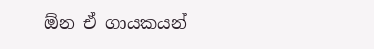ඕන ඒ ගායකයන්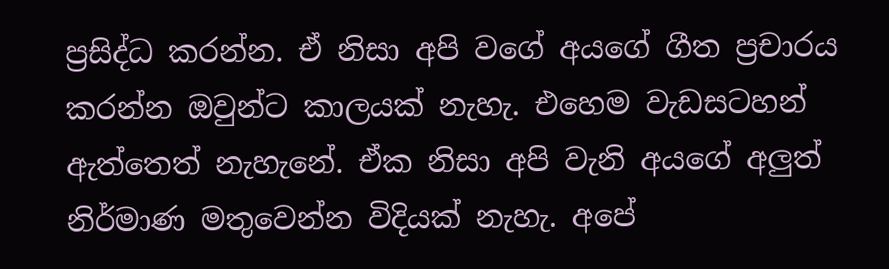ප්‍රසිද්ධ කරන්න. ඒ නිසා අපි වගේ අයගේ ගීත ප්‍රචාරය කරන්න ඔවුන්ට කාලයක් නැහැ. එහෙම වැඩසටහන් ඇත්තෙත් නැහැනේ. ඒක නිසා අපි වැනි අයගේ අලුත් නිර්මාණ මතුවෙන්න විදියක් නැහැ. අපේ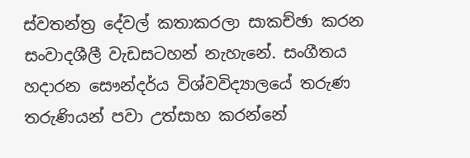ස්වතන්ත්‍ර දේවල් කතාකරලා සාකච්ඡා කරන සංවාදශීලී වැඩසටහන් නැහැනේ. සංගීතය හදාරන සෞන්දර්ය විශ්වවිද්‍යාලයේ තරුණ තරුණියන් පවා උත්සාහ කරන්නේ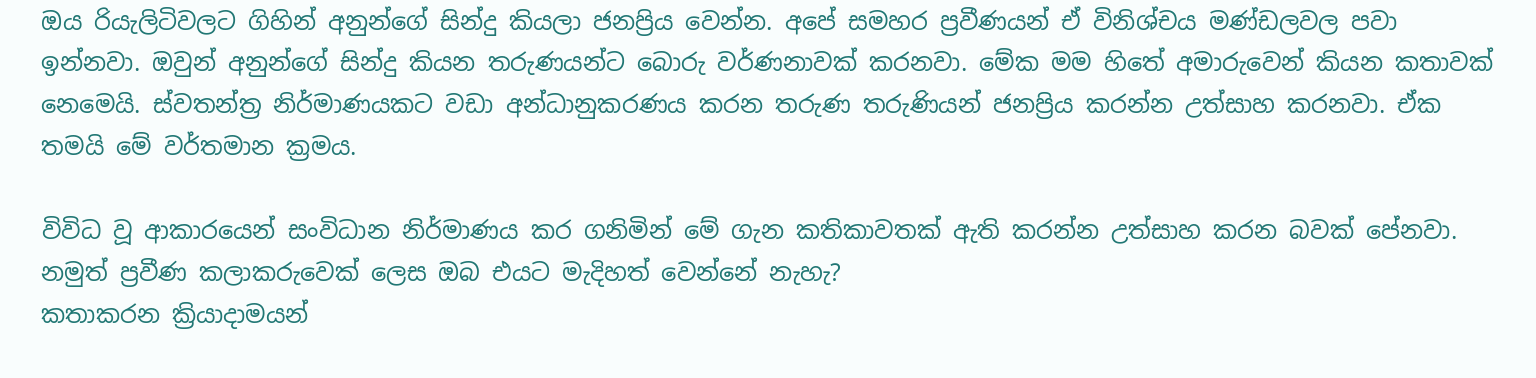ඔය රියැලිටිවලට ගිහින් අනුන්ගේ සින්දු කියලා ජනප්‍රිය වෙන්න. අපේ සමහර ප්‍රවීණයන් ඒ විනිශ්චය මණ්ඩලවල පවා ඉන්නවා. ඔවුන් අනුන්ගේ සින්දු කියන තරුණයන්ට බොරු වර්ණනාවක් කරනවා. මේක මම හිතේ අමාරුවෙන් කියන කතාවක් නෙමෙයි. ස්වතන්ත්‍ර නිර්මාණයකට වඩා අන්ධානුකරණය කරන තරුණ තරුණියන් ජනප්‍රිය කරන්න උත්සාහ කරනවා. ඒක තමයි මේ වර්තමාන ක්‍රමය.

විවිධ වූ ආකාරයෙන් සංවිධාන නිර්මාණය කර ගනිමින් මේ ගැන කතිකාවතක් ඇති කරන්න උත්සාහ කරන බවක් පේනවා. නමුත් ප්‍රවීණ කලාකරුවෙක් ලෙස ඔබ එයට මැදිහත් වෙන්නේ නැහැ?
කතාකරන ක්‍රියාදාමයන්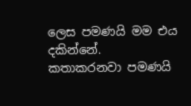ලෙස පමණයි මම එය දකින්නේ. කතාකරනවා පමණයි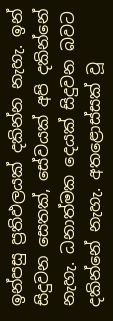ඉන්පසු ප්‍රතිඵලයක් දකින්න නැහැ. ඉන් සිදුවන සෙතක්, සේවයක් අපි දකින්නේ නැහැ. ධනාත්මක දෙයක් සිදුවන බවට දකින්නේ නැහැ. අතළොස්සක් වූ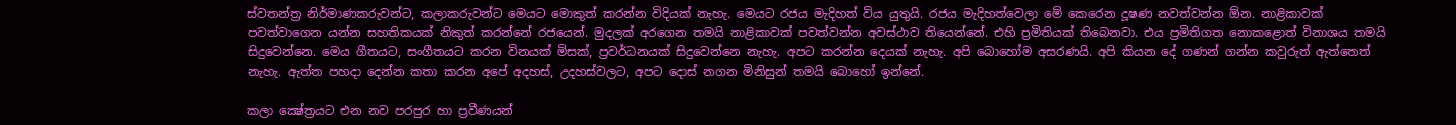ස්වතන්ත්‍ර නිර්මාණකරුවන්ට, කලාකරුවන්ට මෙයට මොකුත් කරන්න විදියක් නැහැ. මෙයට රජය මැදිහත් විය යුතුයි. රජය මැදිහත්වෙලා මේ කෙරෙන දූෂණ නවත්වන්න ඕන. නාළිකාවක් පවත්වාගෙන යන්න සහතිකයක් නිකුත් කරන්නේ රජයෙන්. මුදලක් අරගෙන තමයි නාළිකාවක් පවත්වන්න අවස්ථාව තියෙන්නේ. එහි ප්‍රමිතියක් තිබෙනවා. එය ප්‍රමිතිගත නොකළොත් විනාශය තමයි සිදුවෙන්නෙ. මෙය ගීතයට, සංගීතයට කරන විනයක් මිසක්, ප්‍රවර්ධනයක් සිදුවෙන්නෙ නැහැ. අපට කරන්න දෙයක් නැහැ. අපි බොහෝම අසරණයි. අපි කියන දේ ගණන් ගන්න කවුරුත් ඇත්තෙත් නැහැ. ඇත්ත පහදා දෙන්න කතා කරන අපේ අදහස්, උදහස්වලට, අපට දොස් නගන මිනිසුන් තමයි බොහෝ ඉන්නේ.

කලා ක්‍ෂේත්‍රයට එන නව පරපුර හා ප්‍රවීණයන්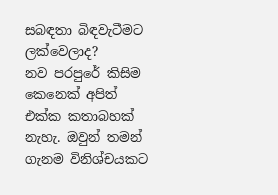සබඳතා බිඳවැටීමට ලක්වෙලාද?
නව පරපුරේ කිසිම කෙනෙක් අපිත් එක්ක කතාබහක් නැහැ. ඔවුන් තමන් ගැනම විනිශ්චයකට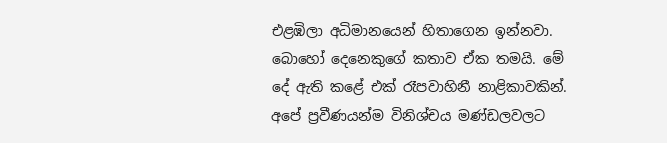එළඹිලා අධිමානයෙන් හිතාගෙන ඉන්නවා. බොහෝ දෙනෙකුගේ කතාව ඒක තමයි. මේ දේ ඇති කළේ එක් රෑපවාහිනී නාළිකාවකින්. අපේ ප්‍රවීණයන්ම විනිශ්චය මණ්ඩලවලට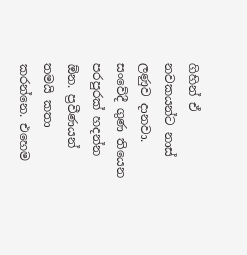ගිහින් ඒ නවකයන්ට නාස් ලණුව දානවා. සංවේදී ගුණ තියෙන පරපුරක් හදන්න ඕන. ප්‍රවීණයන් තමයි කතා කරන්නෙ. එහෙම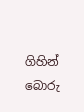ගිහින් බොරු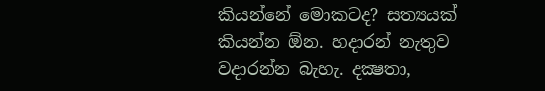කියන්නේ මොකටද? සත්‍යයක් කියන්න ඕන. හදාරන් නැතුව වදාරන්න බැහැ. දක්‍ෂතා,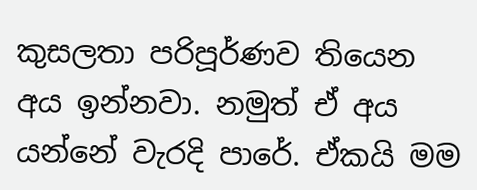කුසලතා පරිපූර්ණව තියෙන අය ඉන්නවා. නමුත් ඒ අය යන්නේ වැරදි පාරේ. ඒකයි මම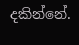දකින්නේ.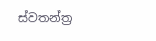ස්වතන්ත්‍ර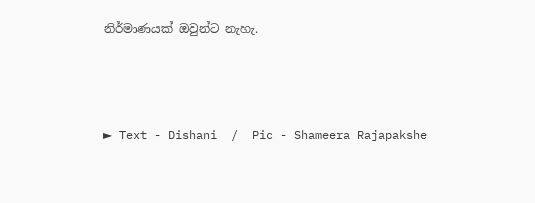නිර්මාණයක් ඔවුන්ට නැහැ.



► Text - Dishani  /  Pic - Shameera Rajapakshe